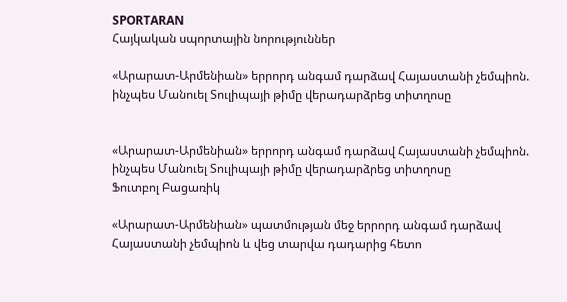SPORTARAN
Հայկական սպորտային նորություններ

«Արարատ-Արմենիան» երրորդ անգամ դարձավ Հայաստանի չեմպիոն. ինչպես Մանուել Տուլիպայի թիմը վերադարձրեց տիտղոսը


«Արարատ-Արմենիան» երրորդ անգամ դարձավ Հայաստանի չեմպիոն. ինչպես Մանուել Տուլիպայի թիմը վերադարձրեց տիտղոսը
Ֆուտբոլ Բացառիկ

«Արարատ-Արմենիան» պատմության մեջ երրորդ անգամ դարձավ Հայաստանի չեմպիոն և վեց տարվա դադարից հետո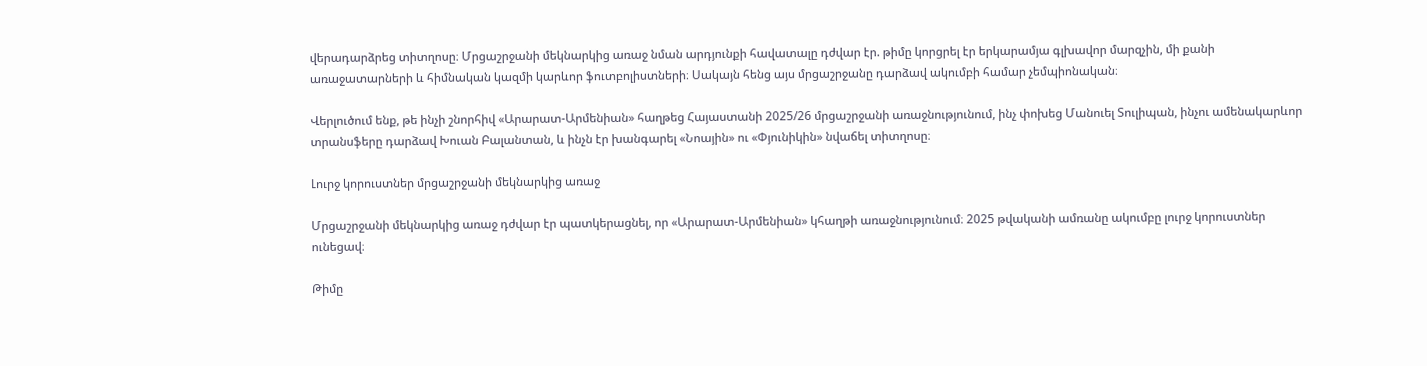վերադարձրեց տիտղոսը։ Մրցաշրջանի մեկնարկից առաջ նման արդյունքի հավատալը դժվար էր. թիմը կորցրել էր երկարամյա գլխավոր մարզչին, մի քանի առաջատարների և հիմնական կազմի կարևոր ֆուտբոլիստների։ Սակայն հենց այս մրցաշրջանը դարձավ ակումբի համար չեմպիոնական։

Վերլուծում ենք, թե ինչի շնորհիվ «Արարատ-Արմենիան» հաղթեց Հայաստանի 2025/26 մրցաշրջանի առաջնությունում, ինչ փոխեց Մանուել Տուլիպան, ինչու ամենակարևոր տրանսֆերը դարձավ Խուան Բալանտան, և ինչն էր խանգարել «Նոային» ու «Փյունիկին» նվաճել տիտղոսը։

Լուրջ կորուստներ մրցաշրջանի մեկնարկից առաջ

Մրցաշրջանի մեկնարկից առաջ դժվար էր պատկերացնել, որ «Արարատ-Արմենիան» կհաղթի առաջնությունում։ 2025 թվականի ամռանը ակումբը լուրջ կորուստներ ունեցավ։

Թիմը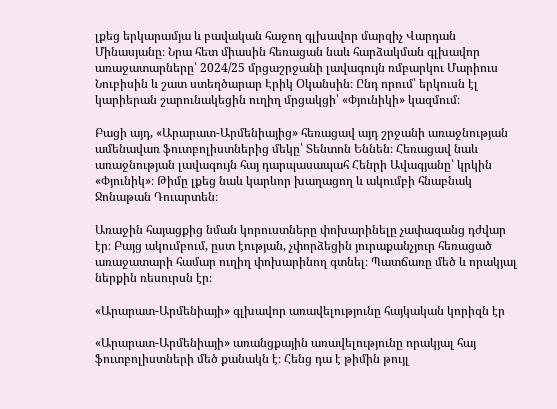լքեց երկարամյա և բավական հաջող գլխավոր մարզիչ Վարդան Մինասյանը։ Նրա հետ միասին հեռացան նաև հարձակման գլխավոր առաջատարները՝ 2024/25 մրցաշրջանի լավագույն ռմբարկու Մարիուս Նուբիսին և շատ ստեղծարար Էրիկ Օկանսին։ Ընդ որում՝ երկուսն էլ կարիերան շարունակեցին ուղիղ մրցակցի՝ «Փյունիկի» կազմում։

Բացի այդ, «Արարատ-Արմենիայից» հեռացավ այդ շրջանի առաջնության ամենավառ ֆուտբոլիստներից մեկը՝ Տենտոն Եննեն։ Հեռացավ նաև առաջնության լավագույն հայ դարպասապահ Հենրի Ավագյանը՝ կրկին «Փյունիկ»։ Թիմը լքեց նաև կարևոր խաղացող և ակումբի հնաբնակ Ջոնաթան Դուարտեն։

Առաջին հայացքից նման կորուստները փոխարինելը չափազանց դժվար էր։ Բայց ակումբում, ըստ էության, չփորձեցին յուրաքանչյուր հեռացած առաջատարի համար ուղիղ փոխարինող գտնել։ Պատճառը մեծ և որակյալ ներքին ռեսուրսն էր։

«Արարատ-Արմենիայի» գլխավոր առավելությունը հայկական կորիզն էր

«Արարատ-Արմենիայի» առանցքային առավելությունը որակյալ հայ ֆուտբոլիստների մեծ քանակն է։ Հենց դա է թիմին թույլ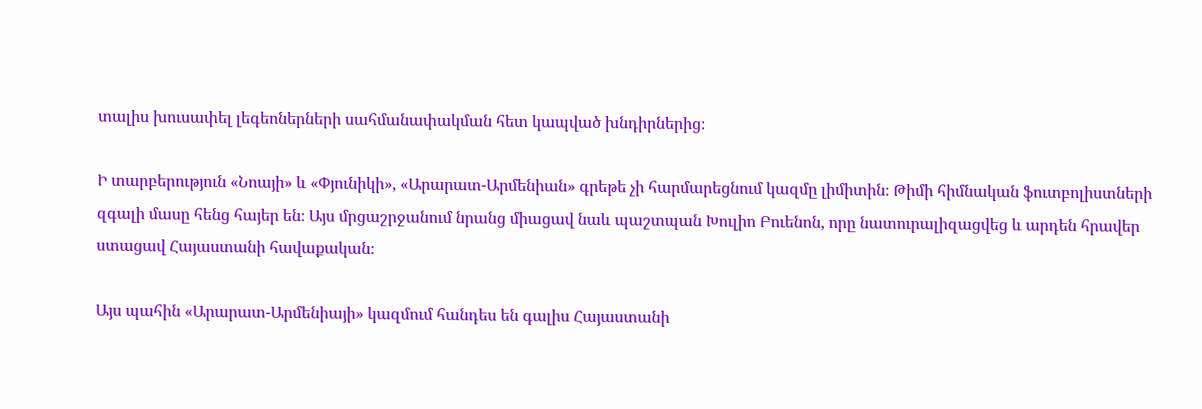տալիս խուսափել լեգեոներների սահմանափակման հետ կապված խնդիրներից։

Ի տարբերություն «Նոայի» և «Փյունիկի», «Արարատ-Արմենիան» գրեթե չի հարմարեցնում կազմը լիմիտին։ Թիմի հիմնական ֆուտբոլիստների զգալի մասը հենց հայեր են։ Այս մրցաշրջանում նրանց միացավ նաև պաշտպան Խուլիո Բուենոն, որը նատուրալիզացվեց և արդեն հրավեր ստացավ Հայաստանի հավաքական։

Այս պահին «Արարատ-Արմենիայի» կազմում հանդես են գալիս Հայաստանի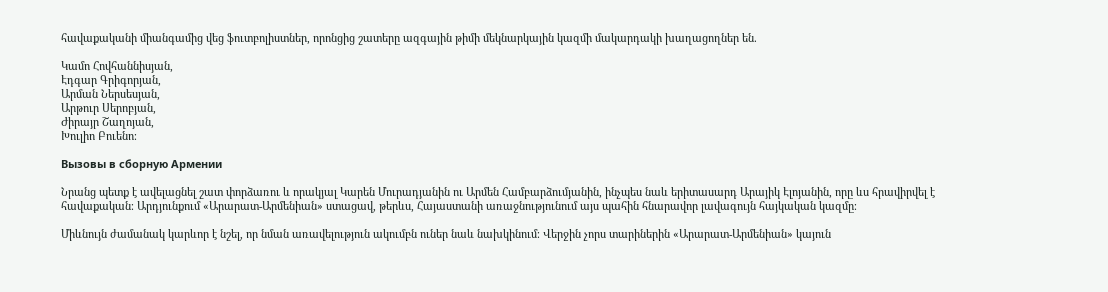հավաքականի միանգամից վեց ֆուտբոլիստներ, որոնցից շատերը ազգային թիմի մեկնարկային կազմի մակարդակի խաղացողներ են.

Կամո Հովհաննիսյան,
Էդգար Գրիգորյան,
Արման Ներսեսյան,
Արթուր Սերոբյան,
Ժիրայր Շաղոյան,
Խուլիո Բուենո։

Вызовы в сборную Армении

Նրանց պետք է ավելացնել շատ փորձառու և որակյալ Կարեն Մուրադյանին ու Արմեն Համբարձումյանին, ինչպես նաև երիտասարդ Արայիկ Էլոյանին, որը ևս հրավիրվել է հավաքական։ Արդյունքում «Արարատ-Արմենիան» ստացավ, թերևս, Հայաստանի առաջնությունում այս պահին հնարավոր լավագույն հայկական կազմը։

Միևնույն ժամանակ կարևոր է նշել, որ նման առավելություն ակումբն ուներ նաև նախկինում։ Վերջին չորս տարիներին «Արարատ-Արմենիան» կայուն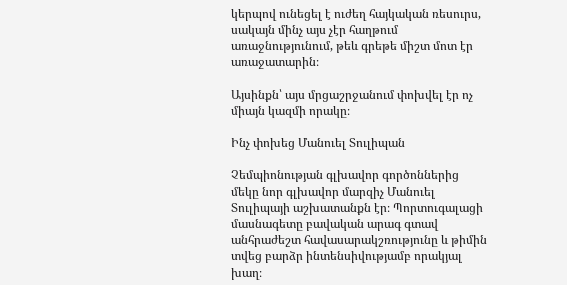կերպով ունեցել է ուժեղ հայկական ռեսուրս, սակայն մինչ այս չէր հաղթում առաջնությունում, թեև գրեթե միշտ մոտ էր առաջատարին։

Այսինքն՝ այս մրցաշրջանում փոխվել էր ոչ միայն կազմի որակը։

Ինչ փոխեց Մանուել Տուլիպան

Չեմպիոնության գլխավոր գործոններից մեկը նոր գլխավոր մարզիչ Մանուել Տուլիպայի աշխատանքն էր։ Պորտուգալացի մասնագետը բավական արագ գտավ անհրաժեշտ հավասարակշռությունը և թիմին տվեց բարձր ինտենսիվությամբ որակյալ խաղ։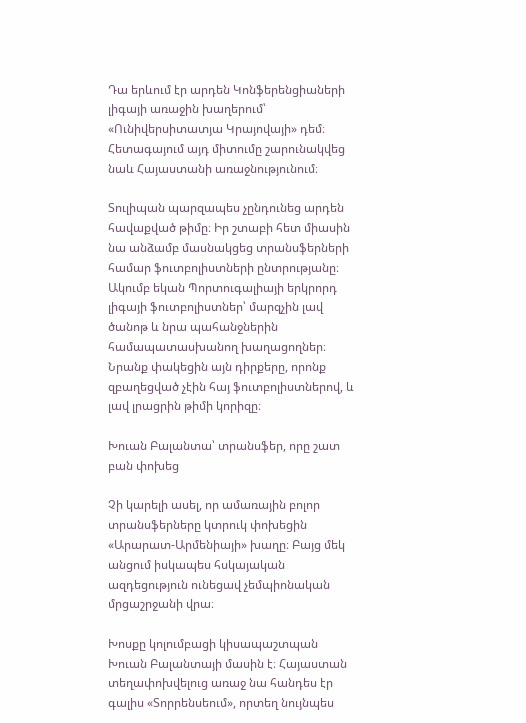Դա երևում էր արդեն Կոնֆերենցիաների լիգայի առաջին խաղերում՝ «Ունիվերսիտատյա Կրայովայի» դեմ։ Հետագայում այդ միտումը շարունակվեց նաև Հայաստանի առաջնությունում։

Տուլիպան պարզապես չընդունեց արդեն հավաքված թիմը։ Իր շտաբի հետ միասին նա անձամբ մասնակցեց տրանսֆերների համար ֆուտբոլիստների ընտրությանը։ Ակումբ եկան Պորտուգալիայի երկրորդ լիգայի ֆուտբոլիստներ՝ մարզչին լավ ծանոթ և նրա պահանջներին համապատասխանող խաղացողներ։ Նրանք փակեցին այն դիրքերը, որոնք զբաղեցված չէին հայ ֆուտբոլիստներով, և լավ լրացրին թիմի կորիզը։

Խուան Բալանտա՝ տրանսֆեր, որը շատ բան փոխեց

Չի կարելի ասել, որ ամառային բոլոր տրանսֆերները կտրուկ փոխեցին «Արարատ-Արմենիայի» խաղը։ Բայց մեկ անցում իսկապես հսկայական ազդեցություն ունեցավ չեմպիոնական մրցաշրջանի վրա։

Խոսքը կոլումբացի կիսապաշտպան Խուան Բալանտայի մասին է։ Հայաստան տեղափոխվելուց առաջ նա հանդես էր գալիս «Տորրենսեում», որտեղ նույնպես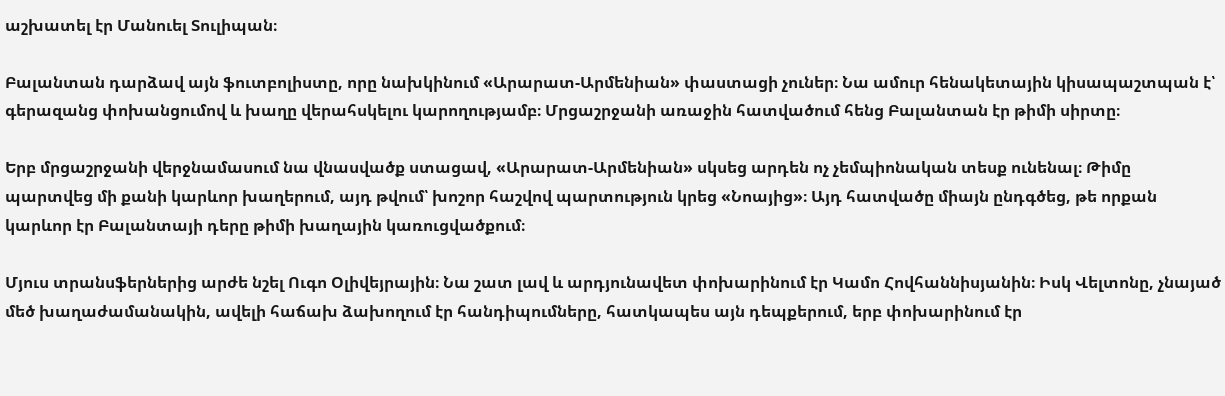աշխատել էր Մանուել Տուլիպան։

Բալանտան դարձավ այն ֆուտբոլիստը, որը նախկինում «Արարատ-Արմենիան» փաստացի չուներ։ Նա ամուր հենակետային կիսապաշտպան է՝ գերազանց փոխանցումով և խաղը վերահսկելու կարողությամբ։ Մրցաշրջանի առաջին հատվածում հենց Բալանտան էր թիմի սիրտը։

Երբ մրցաշրջանի վերջնամասում նա վնասվածք ստացավ, «Արարատ-Արմենիան» սկսեց արդեն ոչ չեմպիոնական տեսք ունենալ։ Թիմը պարտվեց մի քանի կարևոր խաղերում, այդ թվում՝ խոշոր հաշվով պարտություն կրեց «Նոայից»։ Այդ հատվածը միայն ընդգծեց, թե որքան կարևոր էր Բալանտայի դերը թիմի խաղային կառուցվածքում։

Մյուս տրանսֆերներից արժե նշել Ուգո Օլիվեյրային։ Նա շատ լավ և արդյունավետ փոխարինում էր Կամո Հովհաննիսյանին։ Իսկ Վելտոնը, չնայած մեծ խաղաժամանակին, ավելի հաճախ ձախողում էր հանդիպումները, հատկապես այն դեպքերում, երբ փոխարինում էր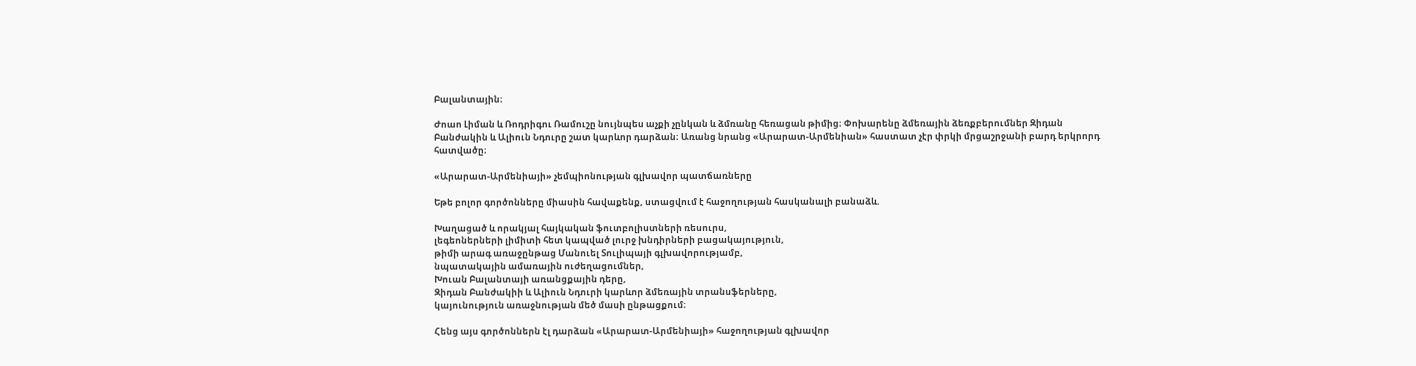Բալանտային։

Ժոաո Լիման և Ռոդրիգու Ռամուշը նույնպես աչքի չընկան և ձմռանը հեռացան թիմից։ Փոխարենը ձմեռային ձեռքբերումներ Զիդան Բանժակին և Ալիուն Նդուրը շատ կարևոր դարձան։ Առանց նրանց «Արարատ-Արմենիան» հաստատ չէր փրկի մրցաշրջանի բարդ երկրորդ հատվածը։

«Արարատ-Արմենիայի» չեմպիոնության գլխավոր պատճառները

Եթե բոլոր գործոնները միասին հավաքենք, ստացվում է հաջողության հասկանալի բանաձև.

Խաղացած և որակյալ հայկական ֆուտբոլիստների ռեսուրս,
լեգեոներների լիմիտի հետ կապված լուրջ խնդիրների բացակայություն,
թիմի արագ առաջընթաց Մանուել Տուլիպայի գլխավորությամբ,
նպատակային ամառային ուժեղացումներ,
Խուան Բալանտայի առանցքային դերը,
Զիդան Բանժակիի և Ալիուն Նդուրի կարևոր ձմեռային տրանսֆերները,
կայունություն առաջնության մեծ մասի ընթացքում։

Հենց այս գործոններն էլ դարձան «Արարատ-Արմենիայի» հաջողության գլխավոր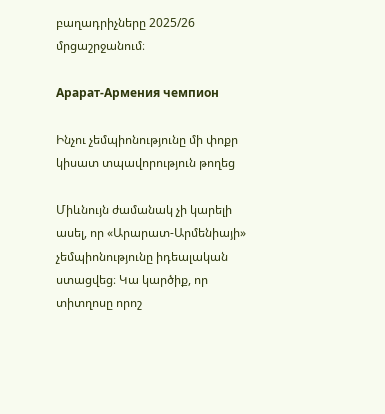բաղադրիչները 2025/26 մրցաշրջանում։

Арарат-Армения чемпион

Ինչու չեմպիոնությունը մի փոքր կիսատ տպավորություն թողեց

Միևնույն ժամանակ չի կարելի ասել, որ «Արարատ-Արմենիայի» չեմպիոնությունը իդեալական ստացվեց։ Կա կարծիք, որ տիտղոսը որոշ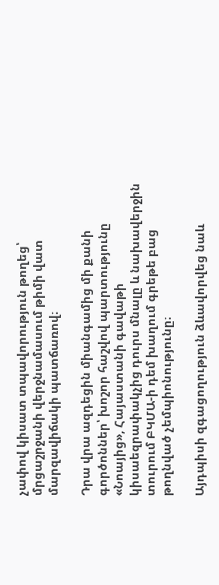չափով կիսատ տպավորություն թողեց՝ մրցաշրջանի վերջնամասում թիմի վատ մարզավիճակի պատճառով։

Դրա վրա ազդեցին միանգամից մի քանի գործոններ՝ խոշոր հաշվով պարտությունը «Նոայից», Հայաստանի գավաթի կիսաեզրափակչից դուրս մնալը և նախավերջին տուրում ԲԿՄԱ-ի դեմ խաղում գրեթե բաց թողնված չեմպիոնությունը։

Այդպիսի զգացողություն ձևավորվեց նաև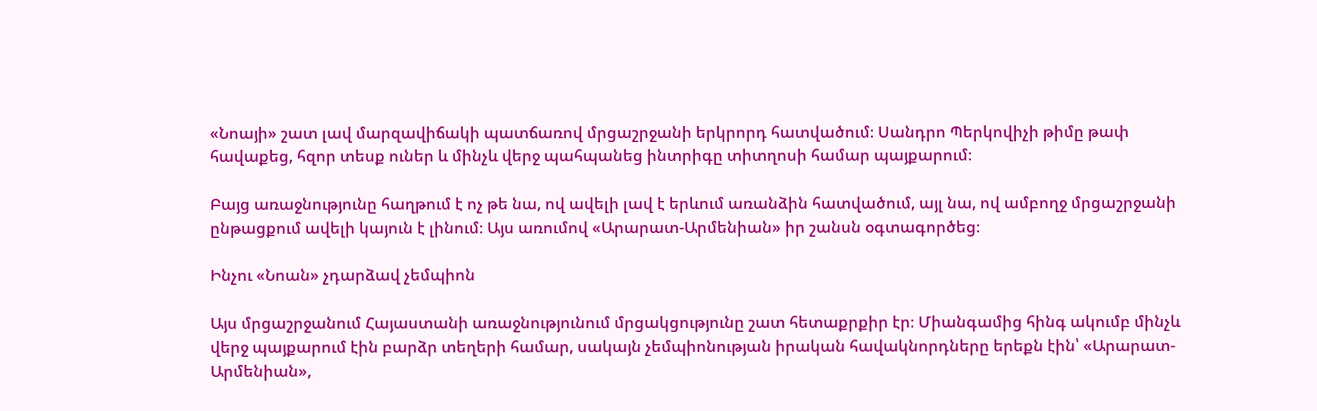«Նոայի» շատ լավ մարզավիճակի պատճառով մրցաշրջանի երկրորդ հատվածում։ Սանդրո Պերկովիչի թիմը թափ հավաքեց, հզոր տեսք ուներ և մինչև վերջ պահպանեց ինտրիգը տիտղոսի համար պայքարում։

Բայց առաջնությունը հաղթում է ոչ թե նա, ով ավելի լավ է երևում առանձին հատվածում, այլ նա, ով ամբողջ մրցաշրջանի ընթացքում ավելի կայուն է լինում։ Այս առումով «Արարատ-Արմենիան» իր շանսն օգտագործեց։

Ինչու «Նոան» չդարձավ չեմպիոն

Այս մրցաշրջանում Հայաստանի առաջնությունում մրցակցությունը շատ հետաքրքիր էր։ Միանգամից հինգ ակումբ մինչև վերջ պայքարում էին բարձր տեղերի համար, սակայն չեմպիոնության իրական հավակնորդները երեքն էին՝ «Արարատ-Արմենիան»,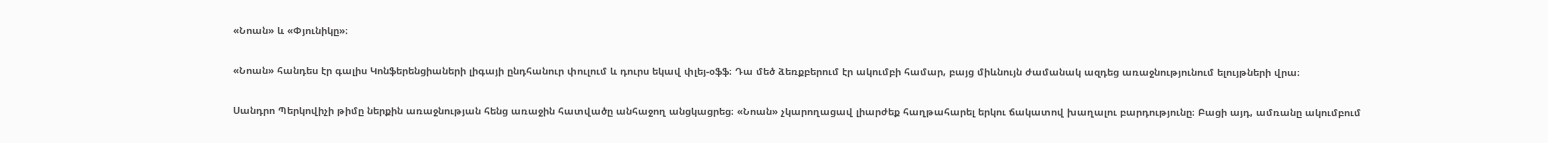«Նոան» և «Փյունիկը»։

«Նոան» հանդես էր գալիս Կոնֆերենցիաների լիգայի ընդհանուր փուլում և դուրս եկավ փլեյ-օֆֆ։ Դա մեծ ձեռքբերում էր ակումբի համար, բայց միևնույն ժամանակ ազդեց առաջնությունում ելույթների վրա։

Սանդրո Պերկովիչի թիմը ներքին առաջնության հենց առաջին հատվածը անհաջող անցկացրեց։ «Նոան» չկարողացավ լիարժեք հաղթահարել երկու ճակատով խաղալու բարդությունը։ Բացի այդ, ամռանը ակումբում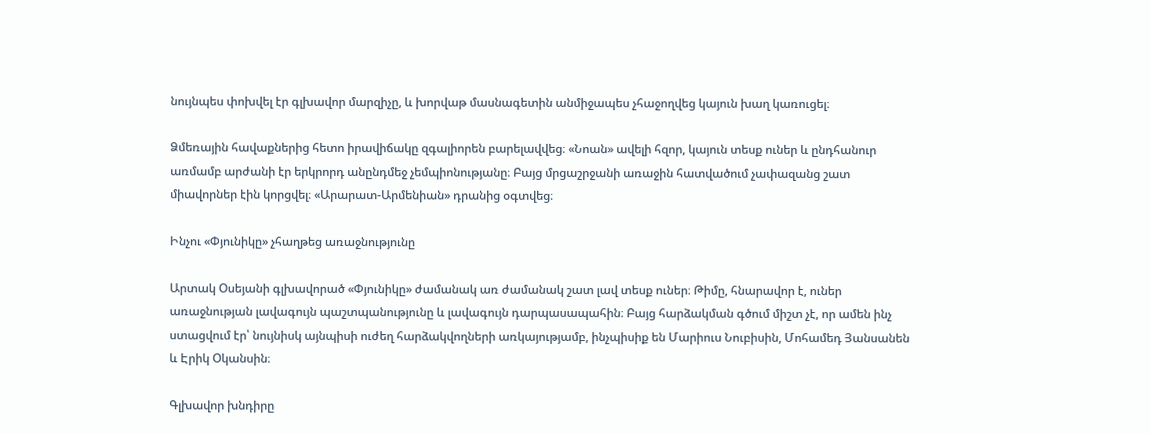նույնպես փոխվել էր գլխավոր մարզիչը, և խորվաթ մասնագետին անմիջապես չհաջողվեց կայուն խաղ կառուցել։

Ձմեռային հավաքներից հետո իրավիճակը զգալիորեն բարելավվեց։ «Նոան» ավելի հզոր, կայուն տեսք ուներ և ընդհանուր առմամբ արժանի էր երկրորդ անընդմեջ չեմպիոնությանը։ Բայց մրցաշրջանի առաջին հատվածում չափազանց շատ միավորներ էին կորցվել։ «Արարատ-Արմենիան» դրանից օգտվեց։

Ինչու «Փյունիկը» չհաղթեց առաջնությունը

Արտակ Օսեյանի գլխավորած «Փյունիկը» ժամանակ առ ժամանակ շատ լավ տեսք ուներ։ Թիմը, հնարավոր է, ուներ առաջնության լավագույն պաշտպանությունը և լավագույն դարպասապահին։ Բայց հարձակման գծում միշտ չէ, որ ամեն ինչ ստացվում էր՝ նույնիսկ այնպիսի ուժեղ հարձակվողների առկայությամբ, ինչպիսիք են Մարիուս Նուբիսին, Մոհամեդ Յանսանեն և Էրիկ Օկանսին։

Գլխավոր խնդիրը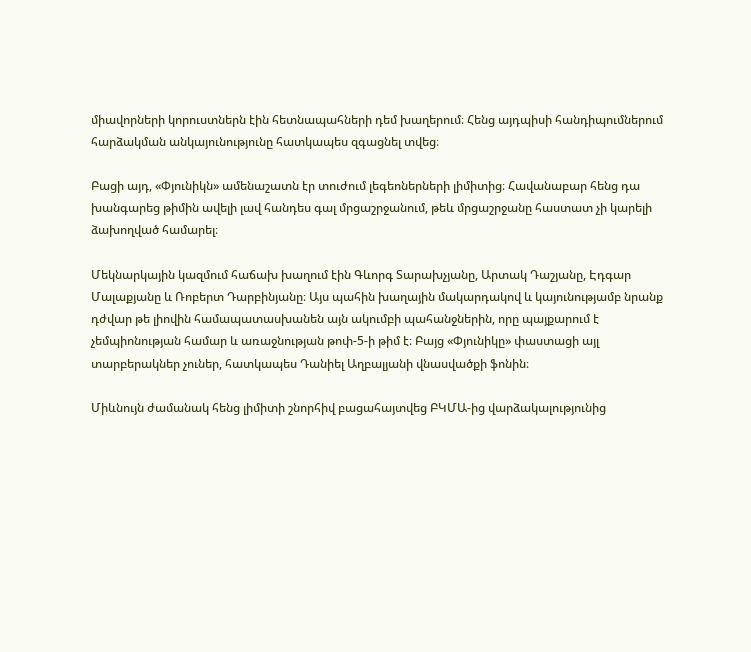միավորների կորուստներն էին հետնապահների դեմ խաղերում։ Հենց այդպիսի հանդիպումներում հարձակման անկայունությունը հատկապես զգացնել տվեց։

Բացի այդ, «Փյունիկն» ամենաշատն էր տուժում լեգեոներների լիմիտից։ Հավանաբար հենց դա խանգարեց թիմին ավելի լավ հանդես գալ մրցաշրջանում, թեև մրցաշրջանը հաստատ չի կարելի ձախողված համարել։

Մեկնարկային կազմում հաճախ խաղում էին Գևորգ Տարախչյանը, Արտակ Դաշյանը, Էդգար Մալաքյանը և Ռոբերտ Դարբինյանը։ Այս պահին խաղային մակարդակով և կայունությամբ նրանք դժվար թե լիովին համապատասխանեն այն ակումբի պահանջներին, որը պայքարում է չեմպիոնության համար և առաջնության թոփ-5-ի թիմ է։ Բայց «Փյունիկը» փաստացի այլ տարբերակներ չուներ, հատկապես Դանիել Աղբալյանի վնասվածքի ֆոնին։

Միևնույն ժամանակ հենց լիմիտի շնորհիվ բացահայտվեց ԲԿՄԱ-ից վարձակալությունից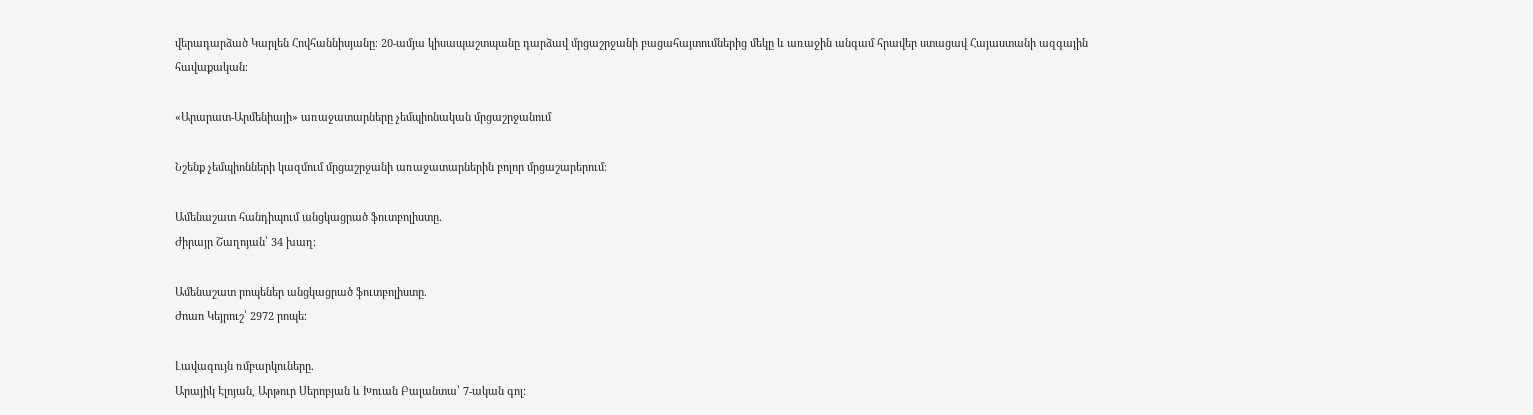վերադարձած Կարլեն Հովհաննիսյանը։ 20-ամյա կիսապաշտպանը դարձավ մրցաշրջանի բացահայտումներից մեկը և առաջին անգամ հրավեր ստացավ Հայաստանի ազգային հավաքական։

«Արարատ-Արմենիայի» առաջատարները չեմպիոնական մրցաշրջանում

Նշենք չեմպիոնների կազմում մրցաշրջանի առաջատարներին բոլոր մրցաշարերում։

Ամենաշատ հանդիպում անցկացրած ֆուտբոլիստը.
Ժիրայր Շաղոյան՝ 34 խաղ։

Ամենաշատ րոպեներ անցկացրած ֆուտբոլիստը.
Ժոաո Կեյրուշ՝ 2972 րոպե։

Լավագույն ռմբարկուները.
Արայիկ Էլոյան, Արթուր Սերոբյան և Խուան Բալանտա՝ 7-ական գոլ։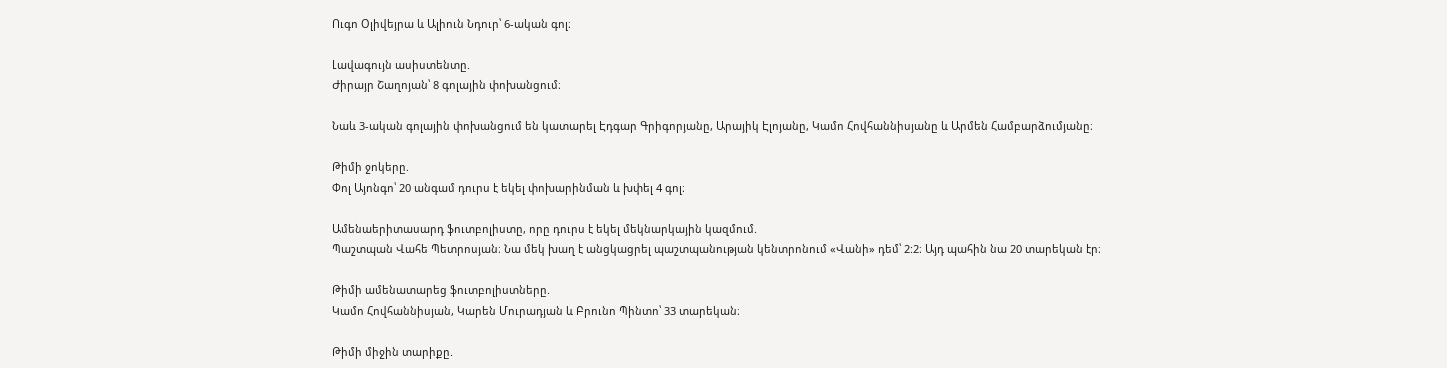Ուգո Օլիվեյրա և Ալիուն Նդուր՝ 6-ական գոլ։

Լավագույն ասիստենտը.
Ժիրայր Շաղոյան՝ 8 գոլային փոխանցում։

Նաև 3-ական գոլային փոխանցում են կատարել Էդգար Գրիգորյանը, Արայիկ Էլոյանը, Կամո Հովհաննիսյանը և Արմեն Համբարձումյանը։

Թիմի ջոկերը.
Փոլ Այոնգո՝ 20 անգամ դուրս է եկել փոխարինման և խփել 4 գոլ։

Ամենաերիտասարդ ֆուտբոլիստը, որը դուրս է եկել մեկնարկային կազմում.
Պաշտպան Վահե Պետրոսյան։ Նա մեկ խաղ է անցկացրել պաշտպանության կենտրոնում «Վանի» դեմ՝ 2:2։ Այդ պահին նա 20 տարեկան էր։

Թիմի ամենատարեց ֆուտբոլիստները.
Կամո Հովհաննիսյան, Կարեն Մուրադյան և Բրունո Պինտո՝ 33 տարեկան։

Թիմի միջին տարիքը.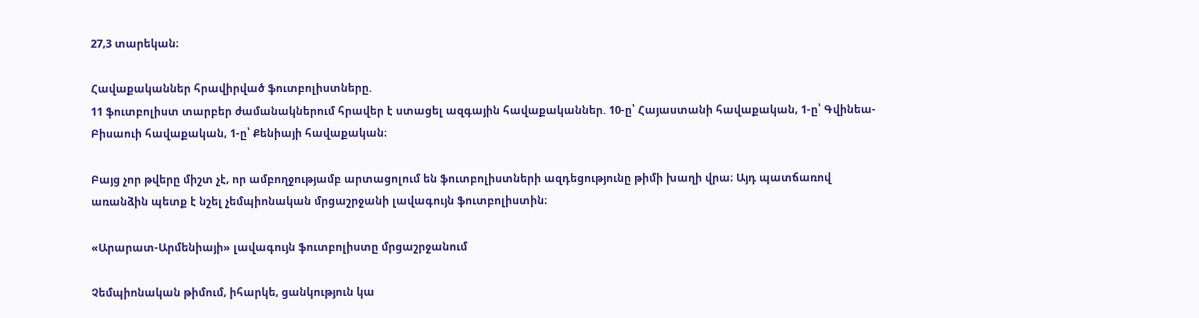27,3 տարեկան։

Հավաքականներ հրավիրված ֆուտբոլիստները.
11 ֆուտբոլիստ տարբեր ժամանակներում հրավեր է ստացել ազգային հավաքականներ. 10-ը՝ Հայաստանի հավաքական, 1-ը՝ Գվինեա-Բիսաուի հավաքական, 1-ը՝ Քենիայի հավաքական։

Բայց չոր թվերը միշտ չէ, որ ամբողջությամբ արտացոլում են ֆուտբոլիստների ազդեցությունը թիմի խաղի վրա։ Այդ պատճառով առանձին պետք է նշել չեմպիոնական մրցաշրջանի լավագույն ֆուտբոլիստին։

«Արարատ-Արմենիայի» լավագույն ֆուտբոլիստը մրցաշրջանում

Չեմպիոնական թիմում, իհարկե, ցանկություն կա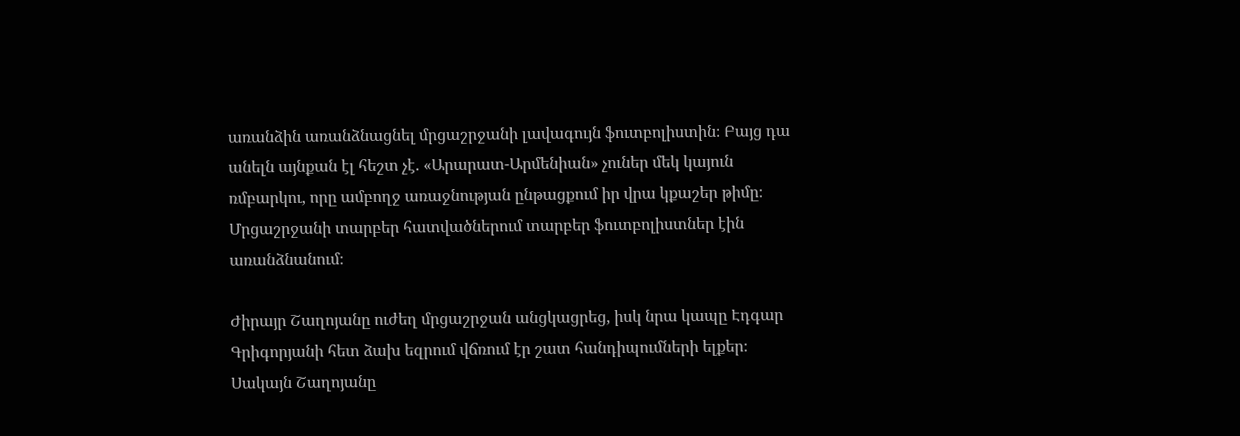առանձին առանձնացնել մրցաշրջանի լավագույն ֆուտբոլիստին։ Բայց դա անելն այնքան էլ հեշտ չէ. «Արարատ-Արմենիան» չուներ մեկ կայուն ռմբարկու, որը ամբողջ առաջնության ընթացքում իր վրա կքաշեր թիմը։ Մրցաշրջանի տարբեր հատվածներում տարբեր ֆուտբոլիստներ էին առանձնանում։

Ժիրայր Շաղոյանը ուժեղ մրցաշրջան անցկացրեց, իսկ նրա կապը Էդգար Գրիգորյանի հետ ձախ եզրում վճռում էր շատ հանդիպումների ելքեր։ Սակայն Շաղոյանը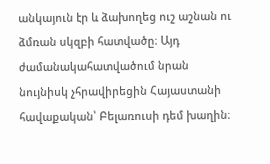անկայուն էր և ձախողեց ուշ աշնան ու ձմռան սկզբի հատվածը։ Այդ ժամանակահատվածում նրան նույնիսկ չհրավիրեցին Հայաստանի հավաքական՝ Բելառուսի դեմ խաղին։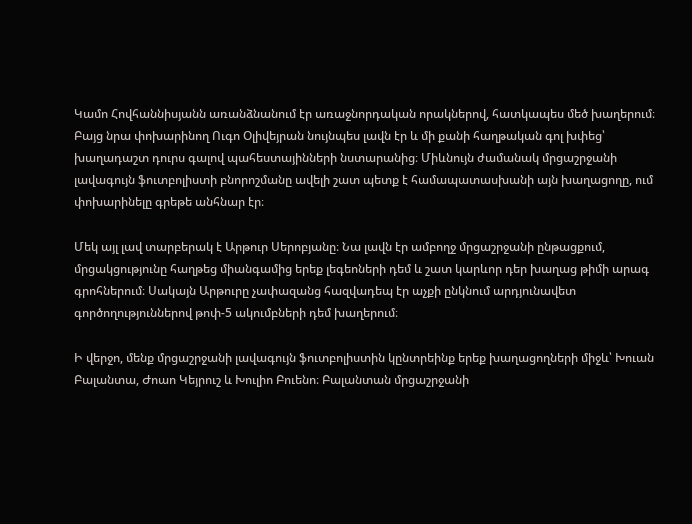Կամո Հովհաննիսյանն առանձնանում էր առաջնորդական որակներով, հատկապես մեծ խաղերում։ Բայց նրա փոխարինող Ուգո Օլիվեյրան նույնպես լավն էր և մի քանի հաղթական գոլ խփեց՝ խաղադաշտ դուրս գալով պահեստայինների նստարանից։ Միևնույն ժամանակ մրցաշրջանի լավագույն ֆուտբոլիստի բնորոշմանը ավելի շատ պետք է համապատասխանի այն խաղացողը, ում փոխարինելը գրեթե անհնար էր։

Մեկ այլ լավ տարբերակ է Արթուր Սերոբյանը։ Նա լավն էր ամբողջ մրցաշրջանի ընթացքում, մրցակցությունը հաղթեց միանգամից երեք լեգեոների դեմ և շատ կարևոր դեր խաղաց թիմի արագ գրոհներում։ Սակայն Արթուրը չափազանց հազվադեպ էր աչքի ընկնում արդյունավետ գործողություններով թոփ-5 ակումբների դեմ խաղերում։

Ի վերջո, մենք մրցաշրջանի լավագույն ֆուտբոլիստին կընտրեինք երեք խաղացողների միջև՝ Խուան Բալանտա, Ժոաո Կեյրուշ և Խուլիո Բուենո։ Բալանտան մրցաշրջանի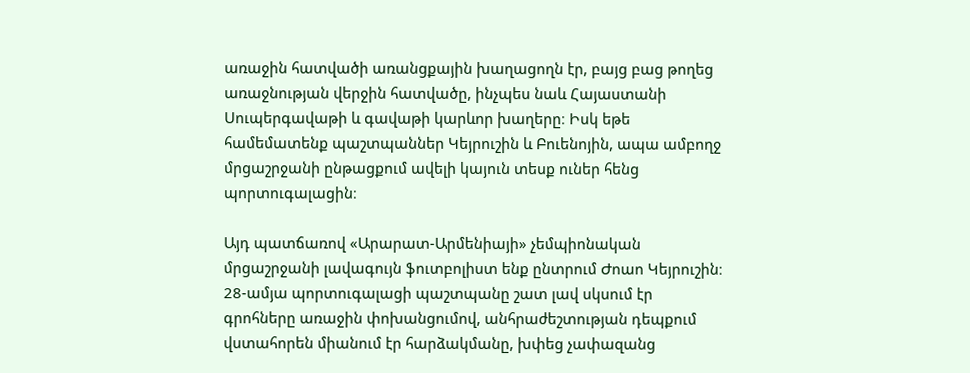առաջին հատվածի առանցքային խաղացողն էր, բայց բաց թողեց առաջնության վերջին հատվածը, ինչպես նաև Հայաստանի Սուպերգավաթի և գավաթի կարևոր խաղերը։ Իսկ եթե համեմատենք պաշտպաններ Կեյրուշին և Բուենոյին, ապա ամբողջ մրցաշրջանի ընթացքում ավելի կայուն տեսք ուներ հենց պորտուգալացին։

Այդ պատճառով «Արարատ-Արմենիայի» չեմպիոնական մրցաշրջանի լավագույն ֆուտբոլիստ ենք ընտրում Ժոաո Կեյրուշին։ 28-ամյա պորտուգալացի պաշտպանը շատ լավ սկսում էր գրոհները առաջին փոխանցումով, անհրաժեշտության դեպքում վստահորեն միանում էր հարձակմանը, խփեց չափազանց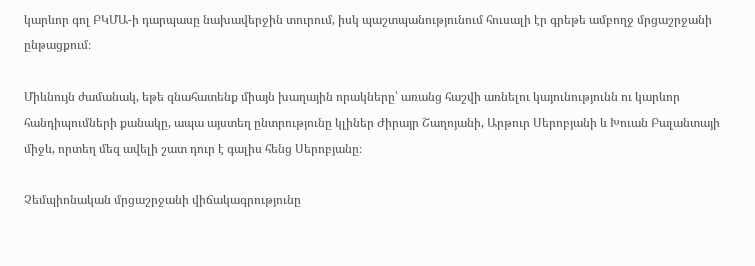կարևոր գոլ ԲԿՄԱ-ի դարպասը նախավերջին տուրում, իսկ պաշտպանությունում հուսալի էր գրեթե ամբողջ մրցաշրջանի ընթացքում։

Միևնույն ժամանակ, եթե գնահատենք միայն խաղային որակները՝ առանց հաշվի առնելու կայունությունն ու կարևոր հանդիպումների քանակը, ապա այստեղ ընտրությունը կլիներ Ժիրայր Շաղոյանի, Արթուր Սերոբյանի և Խուան Բալանտայի միջև, որտեղ մեզ ավելի շատ դուր է գալիս հենց Սերոբյանը։

Չեմպիոնական մրցաշրջանի վիճակագրությունը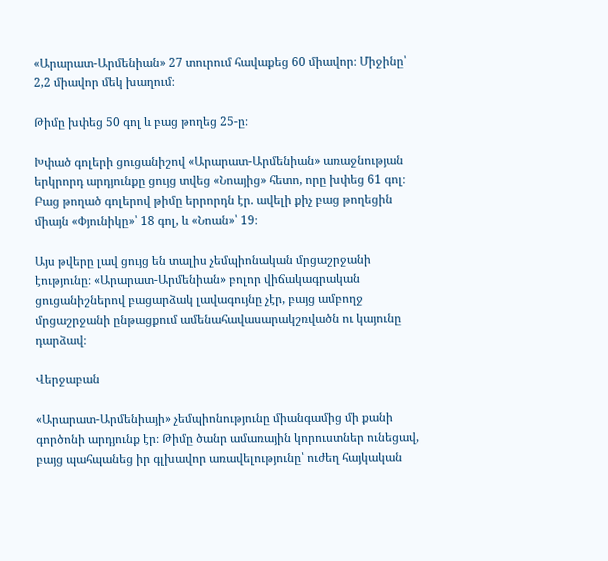«Արարատ-Արմենիան» 27 տուրում հավաքեց 60 միավոր։ Միջինը՝ 2,2 միավոր մեկ խաղում։

Թիմը խփեց 50 գոլ և բաց թողեց 25-ը։

Խփած գոլերի ցուցանիշով «Արարատ-Արմենիան» առաջնության երկրորդ արդյունքը ցույց տվեց «Նոայից» հետո, որը խփեց 61 գոլ։ Բաց թողած գոլերով թիմը երրորդն էր. ավելի քիչ բաց թողեցին միայն «Փյունիկը»՝ 18 գոլ, և «Նոան»՝ 19։

Այս թվերը լավ ցույց են տալիս չեմպիոնական մրցաշրջանի էությունը։ «Արարատ-Արմենիան» բոլոր վիճակագրական ցուցանիշներով բացարձակ լավագույնը չէր, բայց ամբողջ մրցաշրջանի ընթացքում ամենահավասարակշռվածն ու կայունը դարձավ։

Վերջաբան

«Արարատ-Արմենիայի» չեմպիոնությունը միանգամից մի քանի գործոնի արդյունք էր։ Թիմը ծանր ամառային կորուստներ ունեցավ, բայց պահպանեց իր գլխավոր առավելությունը՝ ուժեղ հայկական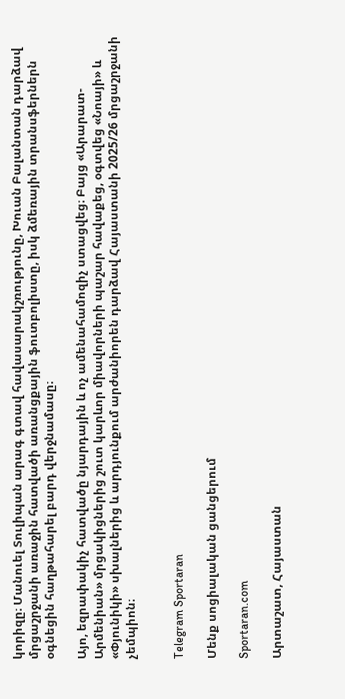կորիզը։ Մանուել Տուլիպան արագ գտավ հավասարակշռությունը, Խուան Բալանտան դարձավ մրցաշրջանի առաջին հատվածի առանցքային ֆուտբոլիստը, իսկ ձմեռային տրանսֆերներն օգնեցին հաղթահարել բարդ վերջնամասը։

Այո, եզրափակիչ հատվածը նյարդային և ոչ ամենահամոզիչ ստացվեց։ Բայց «Արարատ-Արմենիան» մրցակիցներից շուտ կարևոր միավորների պաշար հավաքեց, օգտվեց «Նոայի» և «Փյունիկի» սխալներից և արդյունքում արժանիորեն դարձավ Հայաստանի 2025/26 մրցաշրջանի չեմպիոն։


Telegram Sportaran

Մենք սոցիալական ցանցերում

Sportaran.com

Արտաշատ, Հայաստան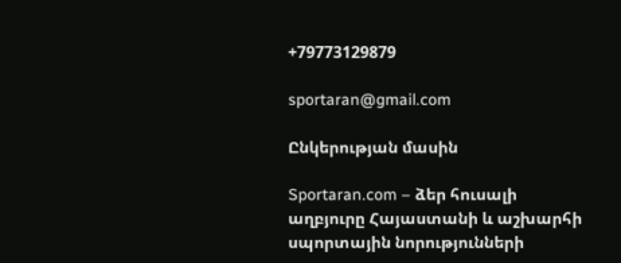+79773129879

sportaran@gmail.com

Ընկերության մասին

Sportaran.com – ձեր հուսալի աղբյուրը Հայաստանի և աշխարհի սպորտային նորությունների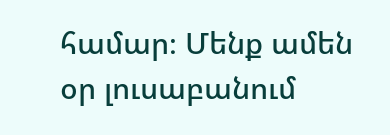համար։ Մենք ամեն օր լուսաբանում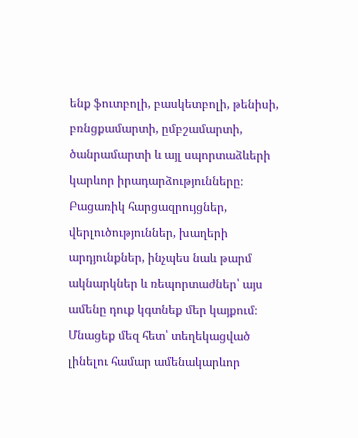ենք ֆուտբոլի, բասկետբոլի, թենիսի, բռնցքամարտի, ըմբշամարտի, ծանրամարտի և այլ սպորտաձևերի կարևոր իրադարձությունները։ Բացառիկ հարցազրույցներ, վերլուծություններ, խաղերի արդյունքներ, ինչպես նաև թարմ ակնարկներ և ռեպորտաժներ՝ այս ամենը դուք կգտնեք մեր կայքում։ Մնացեք մեզ հետ՝ տեղեկացված լինելու համար ամենակարևոր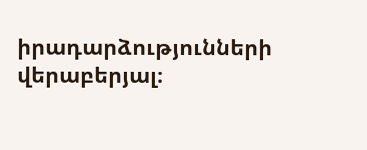իրադարձությունների վերաբերյալ։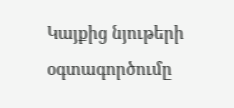Կայքից նյութերի օգտագործումը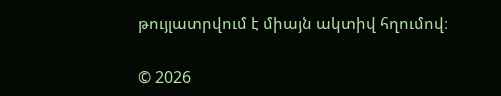թույլատրվում է միայն ակտիվ հղումով։

© 2026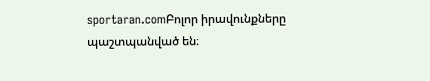sportaran.comԲոլոր իրավունքները պաշտպանված են։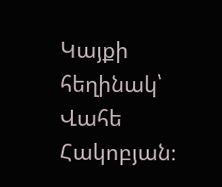Կայքի հեղինակ՝ Վահե Հակոբյան։